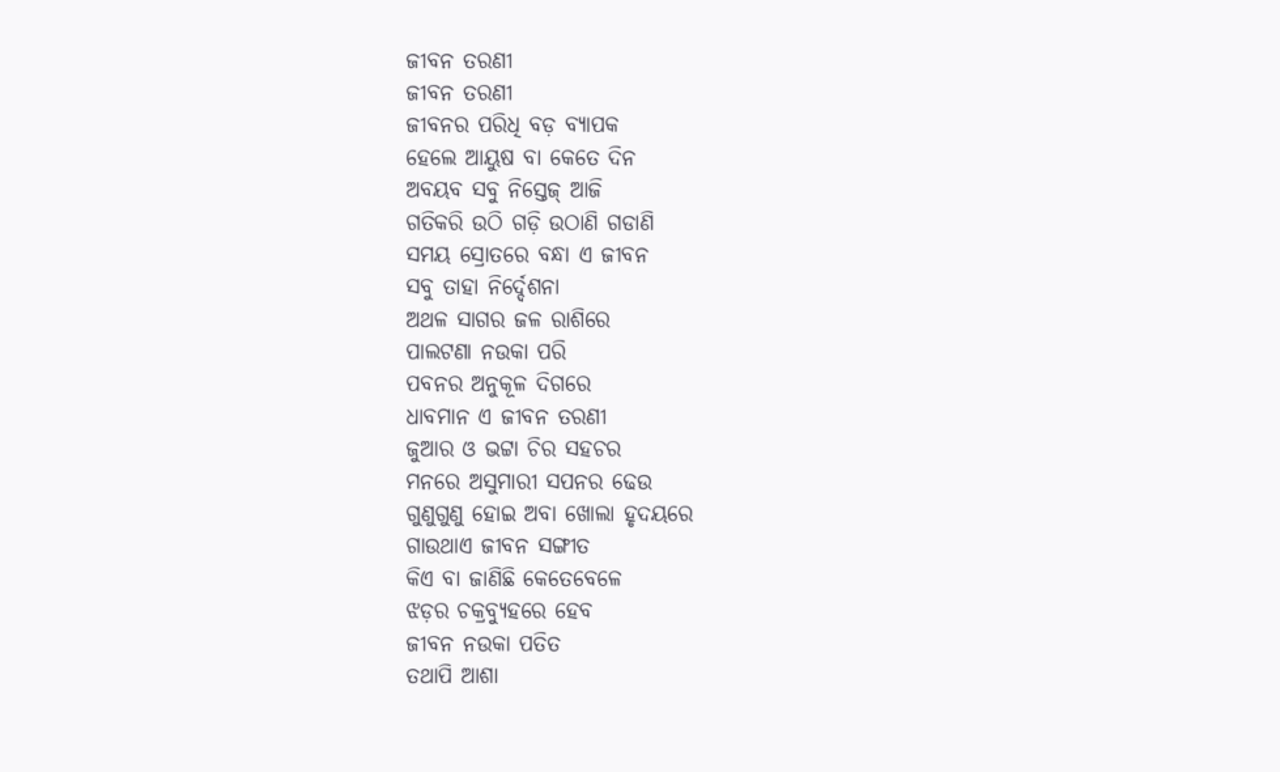ଜୀବନ ତରଣୀ
ଜୀବନ ତରଣୀ
ଜୀବନର ପରିଧି ବଡ଼ ବ୍ୟାପକ
ହେଲେ ଆୟୁଷ ବା କେତେ ଦିନ
ଅବୟବ ସବୁ ନିସ୍ତେଜ୍ ଆଜି
ଗତିକରି ଉଠି ଗଡ଼ି ଉଠାଣି ଗଡାଣି
ସମୟ ସ୍ରୋତରେ ବନ୍ଧା ଏ ଜୀବନ
ସବୁ ତାହା ନିର୍ଦ୍ଦେଶନା
ଅଥଳ ସାଗର ଜଳ ରାଶିରେ
ପାଲଟଣା ନଉକା ପରି
ପବନର ଅନୁକୂଳ ଦିଗରେ
ଧାବମାନ ଏ ଜୀବନ ତରଣୀ
ଜୁଆର ଓ ଭଟ୍ଟା ଚିର ସହଚର
ମନରେ ଅସୁମାରୀ ସପନର ଢେଉ
ଗୁଣୁଗୁଣୁ ହୋଇ ଅବା ଖୋଲା ହୃଦୟରେ
ଗାଉଥାଏ ଜୀବନ ସଙ୍ଗୀତ
କିଏ ବା ଜାଣିଛି କେତେବେଳେ
ଝଡ଼ର ଚକ୍ରବ୍ୟୁହରେ ହେବ
ଜୀବନ ନଉକା ପତିତ
ତଥାପି ଆଶା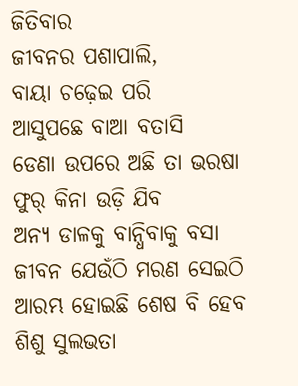ଜିତିବାର
ଜୀବନର ପଶାପାଲି,
ବାୟା ଚଢ଼େଇ ପରି
ଆସୁପଛେ ବାଆ ବତାସି
ଡେଣା ଉପରେ ଅଛି ତା ଭରଷା
ଫୁର୍ କିନା ଉଡ଼ି ଯିବ
ଅନ୍ୟ ଡାଳକୁ ବାନ୍ଧିବାକୁ ବସା
ଜୀବନ ଯେଉଁଠି ମରଣ ସେଇଠି
ଆରମ୍ଭ ହୋଇଛି ଶେଷ ବି ହେବ
ଶିଶୁ ସୁଲଭତା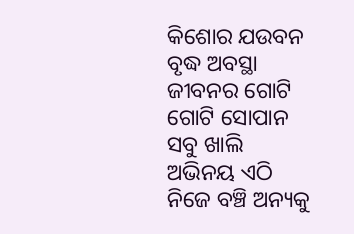କିଶୋର ଯଉବନ
ବୃଦ୍ଧ ଅବସ୍ଥା
ଜୀବନର ଗୋଟି ଗୋଟି ସୋପାନ
ସବୁ ଖାଲି ଅଭିନୟ ଏଠି
ନିଜେ ବଞ୍ଚି ଅନ୍ୟକୁ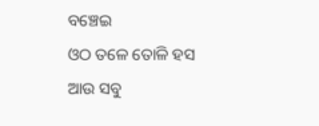ବଞ୍ଚେଇ
ଓଠ ତଳେ ତୋଳି ହସ
ଆଉ ସବୁ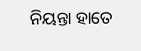ନିୟନ୍ତା ହାତେ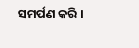ସମର୍ପଣ କରି ।